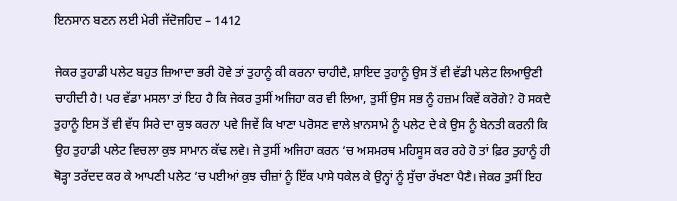ਇਨਸਾਨ ਬਣਨ ਲਈ ਮੇਰੀ ਜੱਦੋਜਹਿਦ – 1412

ਜੇਕਰ ਤੁਹਾਡੀ ਪਲੇਟ ਬਹੁਤ ਜ਼ਿਆਦਾ ਭਰੀ ਹੋਵੇ ਤਾਂ ਤੁਹਾਨੂੰ ਕੀ ਕਰਨਾ ਚਾਹੀਦੈ, ਸ਼ਾਇਦ ਤੁਹਾਨੂੰ ਉਸ ਤੋਂ ਵੀ ਵੱਡੀ ਪਲੇਟ ਲਿਆਉਣੀ ਚਾਹੀਦੀ ਹੈ! ਪਰ ਵੱਡਾ ਮਸਲਾ ਤਾਂ ਇਹ ਹੈ ਕਿ ਜੇਕਰ ਤੁਸੀਂ ਅਜਿਹਾ ਕਰ ਵੀ ਲਿਆ, ਤੁਸੀਂ ਉਸ ਸਭ ਨੂੰ ਹਜ਼ਮ ਕਿਵੇਂ ਕਰੋਗੇ? ਹੋ ਸਕਦੈ ਤੁਹਾਨੂੰ ਇਸ ਤੋਂ ਵੀ ਵੱਧ ਸਿਰੇ ਦਾ ਕੁਝ ਕਰਨਾ ਪਵੇ ਜਿਵੇਂ ਕਿ ਖਾਣਾ ਪਰੋਸਣ ਵਾਲੇ ਖ਼ਾਨਸਾਮੇ ਨੂੰ ਪਲੇਟ ਦੇ ਕੇ ਉਸ ਨੂੰ ਬੇਨਤੀ ਕਰਨੀ ਕਿ ਉਹ ਤੁਹਾਡੀ ਪਲੇਟ ਵਿਚਲਾ ਕੁਝ ਸਾਮਾਨ ਕੱਢ ਲਵੇ। ਜੇ ਤੁਸੀਂ ਅਜਿਹਾ ਕਰਨ ‘ਚ ਅਸਮਰਥ ਮਹਿਸੂਸ ਕਰ ਰਹੇ ਹੋ ਤਾਂ ਫ਼ਿਰ ਤੁਹਾਨੂੰ ਹੀ ਥੋੜ੍ਹਾ ਤਰੱਦਦ ਕਰ ਕੇ ਆਪਣੀ ਪਲੇਟ ‘ਚ ਪਈਆਂ ਕੁਝ ਚੀਜ਼ਾਂ ਨੂੰ ਇੱਕ ਪਾਸੇ ਧਕੇਲ ਕੇ ਉਨ੍ਹਾਂ ਨੂੰ ਸੁੱਚਾ ਰੱਖਣਾ ਪੈਣੈ। ਜੇਕਰ ਤੁਸੀਂ ਇਹ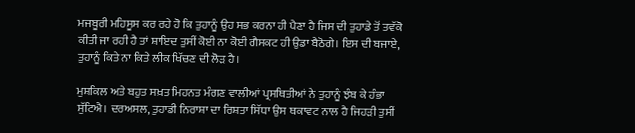ਮਜਬੂਰੀ ਮਹਿਸੂਸ ਕਰ ਰਹੇ ਹੋ ਕਿ ਤੁਹਾਨੂੰ ਉਹ ਸਭ ਕਰਨਾ ਹੀ ਪੈਣਾ ਹੈ ਜਿਸ ਦੀ ਤੁਹਾਡੇ ਤੋਂ ਤਵੱਕੋ ਕੀਤੀ ਜਾ ਰਹੀ ਹੈ ਤਾਂ ਸ਼ਾਇਦ ਤੁਸੀਂ ਕੋਈ ਨਾ ਕੋਈ ਗੈਸਕਟ ਹੀ ਉਡਾ ਬੈਠੋਗੇ। ਇਸ ਦੀ ਬਜਾਏ, ਤੁਹਾਨੂੰ ਕਿਤੇ ਨਾ ਕਿਤੇ ਲੀਕ ਖਿੱਚਣ ਦੀ ਲੋੜ ਹੈ।

ਮੁਸ਼ਕਿਲ ਅਤੇ ਬਹੁਤ ਸਖ਼ਤ ਮਿਹਨਤ ਮੰਗਣ ਵਾਲੀਆਂ ਪ੍ਰਸਥਿਤੀਆਂ ਨੇ ਤੁਹਾਨੂੰ ਝੰਬ ਕੇ ਹੰਭਾ ਸੁੱਟਿਐ। ਦਰਅਸਲ, ਤੁਹਾਡੀ ਨਿਰਾਸ਼ਾ ਦਾ ਰਿਸ਼ਤਾ ਸਿੱਧਾ ਉਸ ਥਕਾਵਟ ਨਾਲ ਹੈ ਜਿਹੜੀ ਤੁਸੀਂ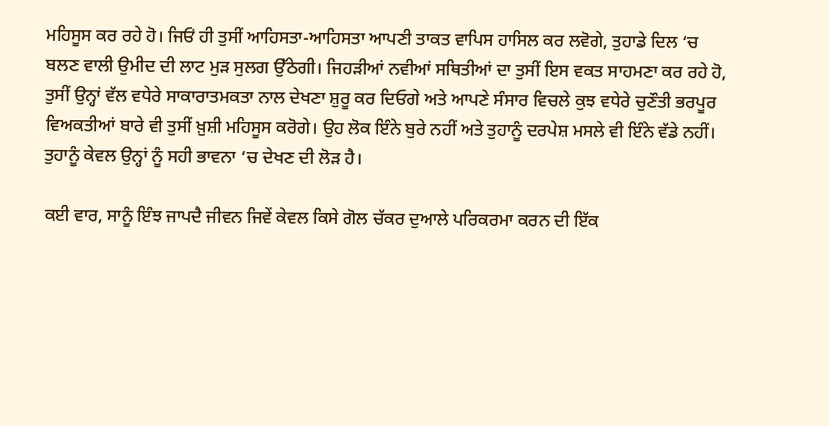ਮਹਿਸੂਸ ਕਰ ਰਹੇ ਹੋ। ਜਿਓਂ ਹੀ ਤੁਸੀਂ ਆਹਿਸਤਾ-ਆਹਿਸਤਾ ਆਪਣੀ ਤਾਕਤ ਵਾਪਿਸ ਹਾਸਿਲ ਕਰ ਲਵੋਗੇ, ਤੁਹਾਡੇ ਦਿਲ ‘ਚ ਬਲਣ ਵਾਲੀ ਉਮੀਦ ਦੀ ਲਾਟ ਮੁੜ ਸੁਲਗ ਉੱਠੇਗੀ। ਜਿਹੜੀਆਂ ਨਵੀਆਂ ਸਥਿਤੀਆਂ ਦਾ ਤੁਸੀਂ ਇਸ ਵਕਤ ਸਾਹਮਣਾ ਕਰ ਰਹੇ ਹੋ, ਤੁਸੀਂ ਉਨ੍ਹਾਂ ਵੱਲ ਵਧੇਰੇ ਸਾਕਾਰਾਤਮਕਤਾ ਨਾਲ ਦੇਖਣਾ ਸ਼ੁਰੂ ਕਰ ਦਿਓਗੇ ਅਤੇ ਆਪਣੇ ਸੰਸਾਰ ਵਿਚਲੇ ਕੁਝ ਵਧੇਰੇ ਚੁਣੌਤੀ ਭਰਪੂਰ ਵਿਅਕਤੀਆਂ ਬਾਰੇ ਵੀ ਤੁਸੀਂ ਖ਼ੁਸ਼ੀ ਮਹਿਸੂਸ ਕਰੋਗੇ। ਉਹ ਲੋਕ ਇੰਨੇ ਬੁਰੇ ਨਹੀਂ ਅਤੇ ਤੁਹਾਨੂੰ ਦਰਪੇਸ਼ ਮਸਲੇ ਵੀ ਇੰਨੇ ਵੱਡੇ ਨਹੀਂ। ਤੁਹਾਨੂੰ ਕੇਵਲ ਉਨ੍ਹਾਂ ਨੂੰ ਸਹੀ ਭਾਵਨਾ ‘ਚ ਦੇਖਣ ਦੀ ਲੋੜ ਹੈ।

ਕਈ ਵਾਰ, ਸਾਨੂੰ ਇੰਝ ਜਾਪਦੈ ਜੀਵਨ ਜਿਵੇਂ ਕੇਵਲ ਕਿਸੇ ਗੋਲ ਚੱਕਰ ਦੁਆਲੇ ਪਰਿਕਰਮਾ ਕਰਨ ਦੀ ਇੱਕ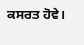ਕਸਰਤ ਹੋਵੇ।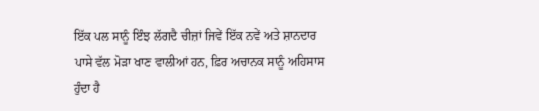ਇੱਕ ਪਲ ਸਾਨੂੰ ਇੰਝ ਲੱਗਦੈ ਚੀਜ਼ਾਂ ਜਿਵੇਂ ਇੱਕ ਨਵੇਂ ਅਤੇ ਸ਼ਾਨਦਾਰ ਪਾਸੇ ਵੱਲ ਮੋੜਾ ਖਾਣ ਵਾਲੀਆਂ ਹਨ, ਫ਼ਿਰ ਅਚਾਨਕ ਸਾਨੂੰ ਅਹਿਸਾਸ ਹੁੰਦਾ ਹੈ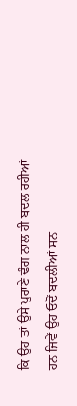ਕਿ ਉਹ ਤਾਂ ਉਸੇ ਪੁਰਾਣੇ ਢੰਗ ਨਾਲ ਹੀ ਬਦਲ ਰਹੀਆਂ ਹਨ ਜਿਵੇਂ ਉਹ ਓਦੋਂ ਬਦਲੀਆਂ ਸਨ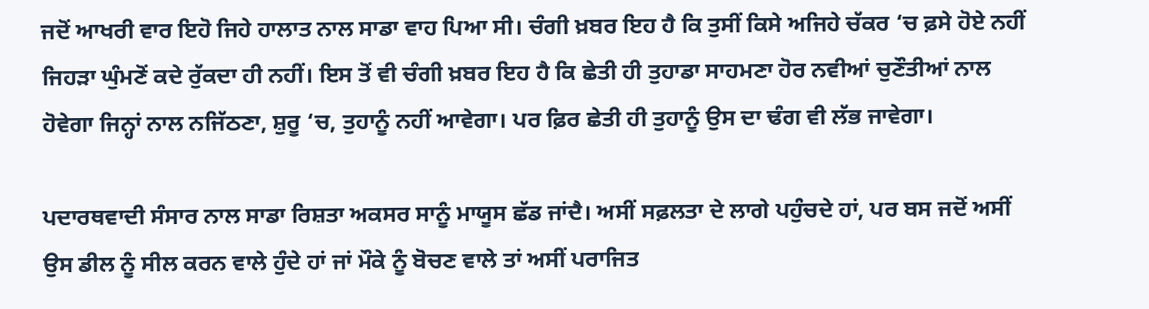ਜਦੋਂ ਆਖਰੀ ਵਾਰ ਇਹੋ ਜਿਹੇ ਹਾਲਾਤ ਨਾਲ ਸਾਡਾ ਵਾਹ ਪਿਆ ਸੀ। ਚੰਗੀ ਖ਼ਬਰ ਇਹ ਹੈ ਕਿ ਤੁਸੀਂ ਕਿਸੇ ਅਜਿਹੇ ਚੱਕਰ ‘ਚ ਫ਼ਸੇ ਹੋਏ ਨਹੀਂ ਜਿਹੜਾ ਘੁੰਮਣੋਂ ਕਦੇ ਰੁੱਕਦਾ ਹੀ ਨਹੀਂ। ਇਸ ਤੋਂ ਵੀ ਚੰਗੀ ਖ਼ਬਰ ਇਹ ਹੈ ਕਿ ਛੇਤੀ ਹੀ ਤੁਹਾਡਾ ਸਾਹਮਣਾ ਹੋਰ ਨਵੀਆਂ ਚੁਣੌਤੀਆਂ ਨਾਲ ਹੋਵੇਗਾ ਜਿਨ੍ਹਾਂ ਨਾਲ ਨਜਿੱਠਣਾ, ਸ਼ੁਰੂ ‘ਚ, ਤੁਹਾਨੂੰ ਨਹੀਂ ਆਵੇਗਾ। ਪਰ ਫ਼ਿਰ ਛੇਤੀ ਹੀ ਤੁਹਾਨੂੰ ਉਸ ਦਾ ਢੰਗ ਵੀ ਲੱਭ ਜਾਵੇਗਾ।

ਪਦਾਰਥਵਾਦੀ ਸੰਸਾਰ ਨਾਲ ਸਾਡਾ ਰਿਸ਼ਤਾ ਅਕਸਰ ਸਾਨੂੰ ਮਾਯੂਸ ਛੱਡ ਜਾਂਦੈ। ਅਸੀਂ ਸਫ਼ਲਤਾ ਦੇ ਲਾਗੇ ਪਹੁੰਚਦੇ ਹਾਂ, ਪਰ ਬਸ ਜਦੋਂ ਅਸੀਂ ਉਸ ਡੀਲ ਨੂੰ ਸੀਲ ਕਰਨ ਵਾਲੇ ਹੁੰਦੇ ਹਾਂ ਜਾਂ ਮੌਕੇ ਨੂੰ ਬੋਚਣ ਵਾਲੇ ਤਾਂ ਅਸੀਂ ਪਰਾਜਿਤ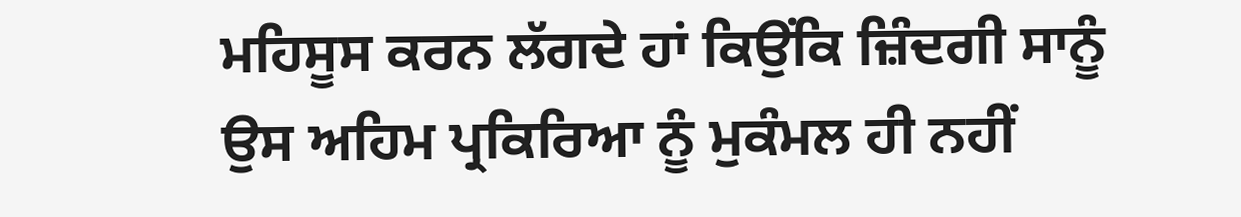ਮਹਿਸੂਸ ਕਰਨ ਲੱਗਦੇ ਹਾਂ ਕਿਉਂਕਿ ਜ਼ਿੰਦਗੀ ਸਾਨੂੰ ਉਸ ਅਹਿਮ ਪ੍ਰਕਿਰਿਆ ਨੂੰ ਮੁਕੰਮਲ ਹੀ ਨਹੀਂ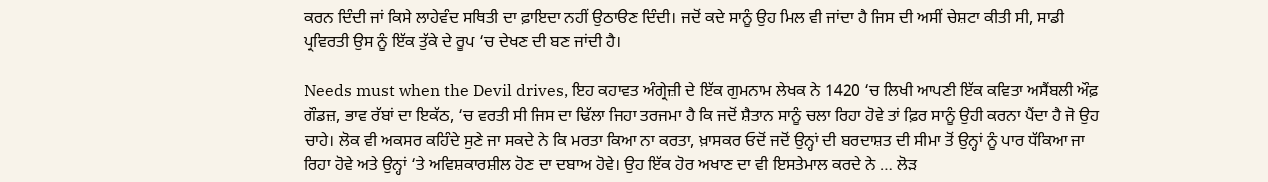ਕਰਨ ਦਿੰਦੀ ਜਾਂ ਕਿਸੇ ਲਾਹੇਵੰਦ ਸਥਿਤੀ ਦਾ ਫ਼ਾਇਦਾ ਨਹੀਂ ਉਠਾੳਣ ਦਿੰਦੀ। ਜਦੋਂ ਕਦੇ ਸਾਨੂੰ ਉਹ ਮਿਲ ਵੀ ਜਾਂਦਾ ਹੈ ਜਿਸ ਦੀ ਅਸੀਂ ਚੇਸ਼ਟਾ ਕੀਤੀ ਸੀ, ਸਾਡੀ ਪ੍ਰਵਿਰਤੀ ਉਸ ਨੂੰ ਇੱਕ ਤੁੱਕੇ ਦੇ ਰੂਪ ‘ਚ ਦੇਖਣ ਦੀ ਬਣ ਜਾਂਦੀ ਹੈ।

Needs must when the Devil drives, ਇਹ ਕਹਾਵਤ ਅੰਗ੍ਰੇਜ਼ੀ ਦੇ ਇੱਕ ਗੁਮਨਾਮ ਲੇਖਕ ਨੇ 1420 ‘ਚ ਲਿਖੀ ਆਪਣੀ ਇੱਕ ਕਵਿਤਾ ਅਸੈਂਬਲੀ ਔਫ਼ ਗੌਡਜ਼, ਭਾਵ ਰੱਬਾਂ ਦਾ ਇਕੱਠ, ‘ਚ ਵਰਤੀ ਸੀ ਜਿਸ ਦਾ ਢਿੱਲਾ ਜਿਹਾ ਤਰਜਮਾ ਹੈ ਕਿ ਜਦੋਂ ਸ਼ੈਤਾਨ ਸਾਨੂੰ ਚਲਾ ਰਿਹਾ ਹੋਵੇ ਤਾਂ ਫ਼ਿਰ ਸਾਨੂੰ ਉਹੀ ਕਰਨਾ ਪੈਂਦਾ ਹੈ ਜੋ ਉਹ ਚਾਹੇ। ਲੋਕ ਵੀ ਅਕਸਰ ਕਹਿੰਦੇ ਸੁਣੇ ਜਾ ਸਕਦੇ ਨੇ ਕਿ ਮਰਤਾ ਕਿਆ ਨਾ ਕਰਤਾ, ਖ਼ਾਸਕਰ ਓਦੋਂ ਜਦੋਂ ਉਨ੍ਹਾਂ ਦੀ ਬਰਦਾਸ਼ਤ ਦੀ ਸੀਮਾ ਤੋਂ ਉਨ੍ਹਾਂ ਨੂੰ ਪਾਰ ਧੱਕਿਆ ਜਾ ਰਿਹਾ ਹੋਵੇ ਅਤੇ ਉਨ੍ਹਾਂ ‘ਤੇ ਅਵਿਸ਼ਕਾਰਸ਼ੀਲ ਹੋਣ ਦਾ ਦਬਾਅ ਹੋਵੇ। ਉਹ ਇੱਕ ਹੋਰ ਅਖਾਣ ਦਾ ਵੀ ਇਸਤੇਮਾਲ ਕਰਦੇ ਨੇ … ਲੋੜ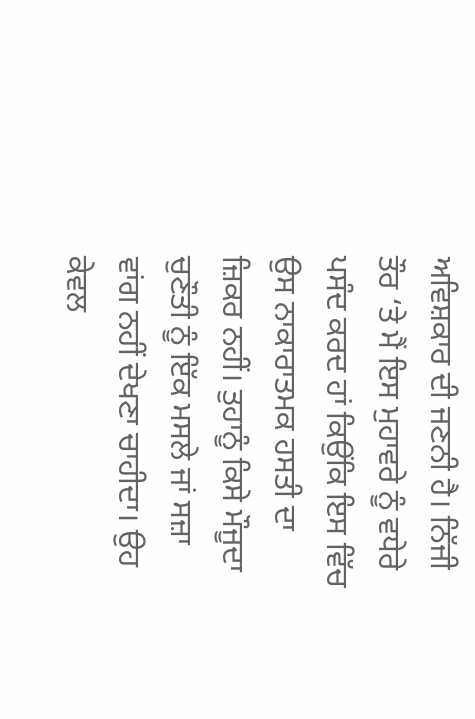ਅਵਿਸ਼ਕਾਰ ਦੀ ਜਣਨੀ ਹੈ। ਨਿੱਜੀ ਤੌਰ ‘ਤੇ ਮੈਂ ਇਸ ਮੁਹਾਵਰੇ ਨੂੰ ਵਧੇਰੇ ਪਸੰਦ ਕਰਦ ਹਾਂ ਕਿਉਂਕਿ ਇਸ ਵਿੱਚ ਉਸ ਨਾਕਾਰਾਤਮਕ ਹਸਤੀ ਦਾ ਜ਼ਿਕਰ ਨਹੀਂ। ਤੁਹਾਨੂੰ ਕਿਸੇ ਮੌਜੂਦਾ ਚੁਣੌਤੀ ਨੂੰ ਇੱਕ ਮਸਲੇ ਜਾਂ ਸਜ਼ਾ ਵਾਂਗ ਨਹੀਂ ਦੇਖਣਾ ਚਾਹੀਦਾ। ਉਹ ਕੇਵਲ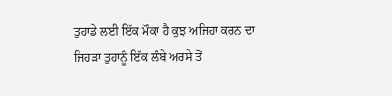ਤੁਹਾਡੇ ਲਈ ਇੱਕ ਮੌਕਾ ਹੈ ਕੁਝ ਅਜਿਹਾ ਕਰਨ ਦਾ ਜਿਹੜਾ ਤੁਹਾਨੂੰ ਇੱਕ ਲੰਬੇ ਅਰਸੇ ਤੋਂ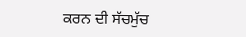ਕਰਨ ਦੀ ਸੱਚਮੁੱਚ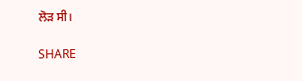ਲੋੜ ਸੀ।

SHARE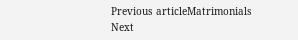Previous articleMatrimonials
Next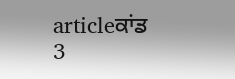articleਕਾਂਡ 3